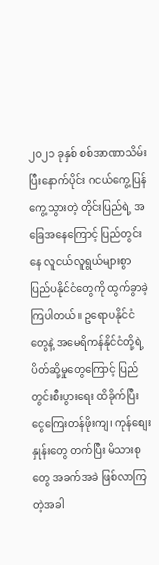၂၀၂၁ ခုနှစ် စစ်အာဏာသိမ်းပြီးနောက်ပိုင်း ဂငယ်ကွေ့ပြန်ကွေ့သွားတဲ့ တိုင်းပြည်ရဲ့ အခြေအနေကြောင့် ပြည်တွင်းနေ လူငယ်လူရွယ်များစွာ ပြည်ပနိုင်ငံတွေကို ထွက်ခွာခဲ့ကြပါတယ်။ ဥရောပနိုင်ငံတွေနဲ့ အမေရိကန်နိုင်ငံတို့ရဲ့ ပိတ်ဆို့မှုတွေကြောင့် ပြည်တွင်းစီးပွားရေး ထိခိုက်ပြီး ငွေကြေးတန်ဖိုးကျ၊ ကုန်စျေးနှုန်းတွေ တက်ပြီး မိသားစုတွေ အခက်အခဲ ဖြစ်လာကြတဲ့အခါ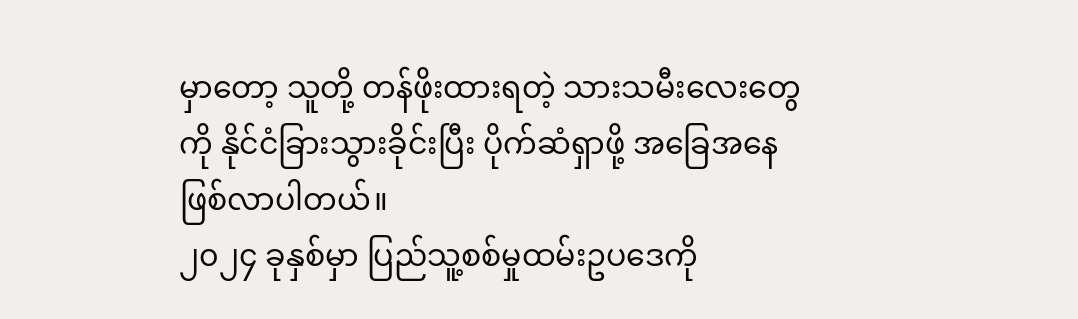မှာတော့ သူတို့ တန်ဖိုးထားရတဲ့ သားသမီးလေးတွေကို နိုင်ငံခြားသွားခိုင်းပြီး ပိုက်ဆံရှာဖို့ အခြေအနေ ဖြစ်လာပါတယ်။
၂၀၂၄ ခုနှစ်မှာ ပြည်သူ့စစ်မှုထမ်းဥပဒေကို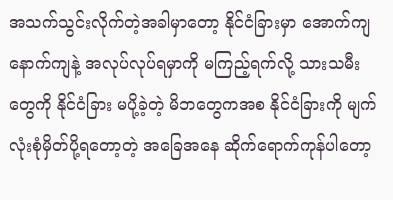အသက်သွင်းလိုက်တဲ့အခါမှာတော့ နိုင်ငံခြားမှာ အောက်ကျနောက်ကျနဲ့ အလုပ်လုပ်ရမှာကို မကြည့်ရက်လို့ သားသမီးတွေကို နိုင်ငံခြား မပို့ခဲ့တဲ့ မိဘတွေကအစ နိုင်ငံခြားကို မျက်လုံးစုံမှိတ်ပို့ရတော့တဲ့ အခြေအနေ ဆိုက်ရောက်ကုန်ပါတော့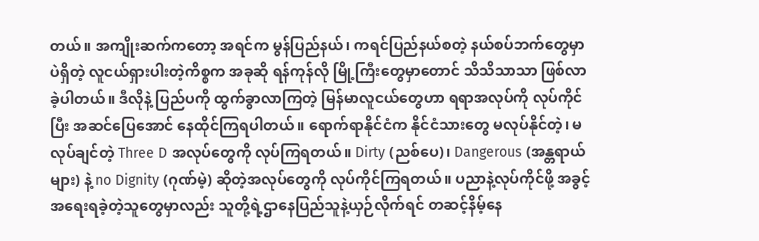တယ်။ အကျိုးဆက်ကတော့ အရင်က မွန်ပြည်နယ်၊ ကရင်ပြည်နယ်စတဲ့ နယ်စပ်ဘက်တွေမှာပဲရှိတဲ့ လူငယ်ရှားပါးတဲ့ကိစ္စက အခုဆို ရန်ကုန်လို မြို့ကြီးတွေမှာတောင် သိသိသာသာ ဖြစ်လာခဲ့ပါတယ်။ ဒီလိုနဲ့ ပြည်ပကို ထွက်ခွာလာကြတဲ့ မြန်မာလူငယ်တွေဟာ ရရာအလုပ်ကို လုပ်ကိုင်ပြီး အဆင်ပြေအောင် နေထိုင်ကြရပါတယ်။ ရောက်ရာနိုင်ငံက နိုင်ငံသားတွေ မလုပ်နိုင်တဲ့၊ မလုပ်ချင်တဲ့ Three D အလုပ်တွေကို လုပ်ကြရတယ်။ Dirty (ညစ်ပေ)၊ Dangerous (အန္တရာယ်များ) နဲ့ no Dignity (ဂုဏ်မဲ့) ဆိုတဲ့အလုပ်တွေကို လုပ်ကိုင်ကြရတယ်။ ပညာနဲ့လုပ်ကိုင်ဖို့ အခွင့်အရေးရခဲ့တဲ့သူတွေမှာလည်း သူတို့ရဲ့ဌာနေပြည်သူနဲ့ယှဉ်လိုက်ရင် တဆင့်နိမ့်နေ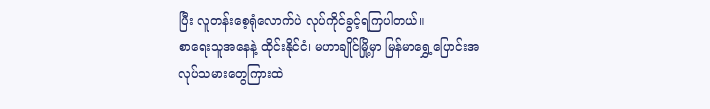ပြီး လူတန်းစေ့ရုံလောက်ပဲ လုပ်ကိုင်ခွင့်ရကြပါတယ်။
စာရေးသူအနေနဲ့ ထိုင်းနိုင်ငံ၊ မဟာချိုင်မြို့မှာ မြန်မာရွှေ့ပြောင်းအလုပ်သမားတွေကြားထဲ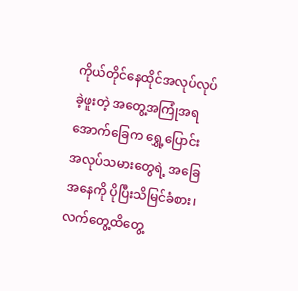ကိုယ်တိုင်နေထိုင်အလုပ်လုပ်ခဲ့ဖူးတဲ့ အတွေ့အကြုံအရ အောက်ခြေက ရွှေ့ပြောင်းအလုပ်သမားတွေရဲ့ အခြေအနေကို ပိုပြီးသိမြင်ခံစား၊ လက်တွေ့ထိတွေ့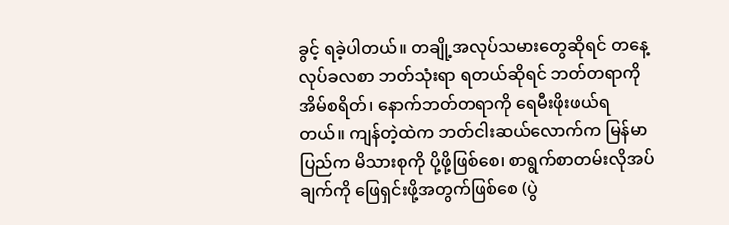ခွင့် ရခဲ့ပါတယ်။ တချို့အလုပ်သမားတွေဆိုရင် တနေ့ လုပ်ခလစာ ဘတ်သုံးရာ ရတယ်ဆိုရင် ဘတ်တရာကို အိမ်စရိတ်၊ နောက်ဘတ်တရာကို ရေမီးဖိုးဖယ်ရတယ်။ ကျန်တဲ့ထဲက ဘတ်ငါးဆယ်လောက်က မြန်မာပြည်က မိသားစုကို ပို့ဖို့ဖြစ်စေ၊ စာရွက်စာတမ်းလိုအပ်ချက်ကို ဖြေရှင်းဖို့အတွက်ဖြစ်စေ (ပွဲ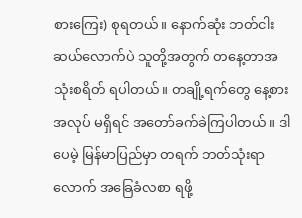စားကြေး) စုရတယ်။ နောက်ဆုံး ဘတ်ငါးဆယ်လောက်ပဲ သူတို့အတွက် တနေ့တာအသုံးစရိတ် ရပါတယ်။ တချို့ရက်တွေ နေ့စားအလုပ် မရှိရင် အတော်ခက်ခဲကြပါတယ်။ ဒါပေမဲ့ မြန်မာပြည်မှာ တရက် ဘတ်သုံးရာလောက် အခြေခံလစာ ရဖို့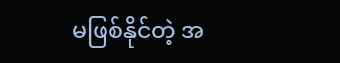မဖြစ်နိုင်တဲ့ အ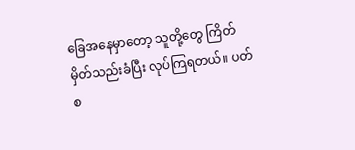ခြေအနေမှာတော့ သူတို့တွေ ကြိတ်မှိတ်သည်းခံပြီး လုပ်ကြရတယ်။ ပတ်စ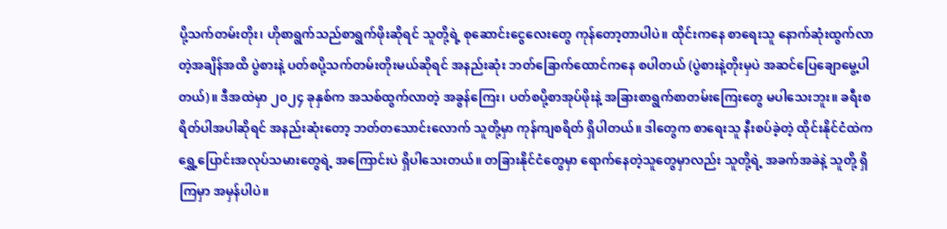ပို့သက်တမ်းတိုး၊ ဟိုစာရွက်သည်စာရွက်ဖိုးဆိုရင် သူတို့ရဲ့ စုဆောင်းငွေလေးတွေ ကုန်တော့တာပါပဲ။ ထိုင်းကနေ စာရေးသူ နောက်ဆုံးထွက်လာတဲ့အချိန်အထိ ပွဲစားနဲ့ ပတ်စပို့သက်တမ်းတိုးမယ်ဆိုရင် အနည်းဆုံး ဘတ်ခြောက်ထောင်ကနေ စပါတယ် (ပွဲစားနဲ့တိုးမှပဲ အဆင်ပြေချောမွေ့ပါတယ်)။ ဒီအထဲမှာ ၂၀၂၄ ခုနှစ်က အသစ်ထွက်လာတဲ့ အခွန်ကြေး၊ ပတ်စပို့စာအုပ်ဖိုးနဲ့ အခြားစာရွက်စာတမ်းကြေးတွေ မပါသေးဘူး။ ခရီးစရိတ်ပါအပါဆိုရင် အနည်းဆုံးတော့ ဘတ်တသောင်းလောက် သူတို့မှာ ကုန်ကျစရိတ် ရှိပါတယ်။ ဒါတွေက စာရေးသူ နီးစပ်ခဲ့တဲ့ ထိုင်းနိုင်ငံထဲက ရွှေ့ပြောင်းအလုပ်သမားတွေရဲ့ အကြောင်းပဲ ရှိပါသေးတယ်။ တခြားနိုင်ငံတွေမှာ ရောက်နေတဲ့သူတွေမှာလည်း သူတို့ရဲ့ အခက်အခဲနဲ့ သူတို့ ရှိကြမှာ အမှန်ပါပဲ။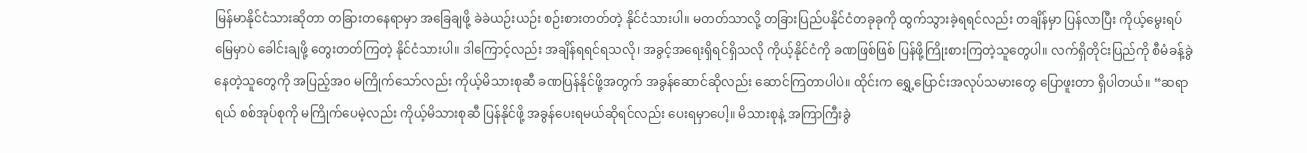မြန်မာနိုင်ငံသားဆိုတာ တခြားတနေရာမှာ အခြေချဖို့ ခဲခဲယဉ်းယဉ်း စဉ်းစားတတ်တဲ့ နိုင်ငံသားပါ။ မတတ်သာလို့ တခြားပြည်ပနိုင်ငံတခုခုကို ထွက်သွားခဲ့ရရင်လည်း တချိန်မှာ ပြန်လာပြီး ကိုယ့်မွေးရပ်မြေမှာပဲ ခေါင်းချဖို့ တွေးတတ်ကြတဲ့ နိုင်ငံသားပါ။ ဒါကြောင့်လည်း အချိန်ရရင်ရသလို၊ အခွင့်အရေးရှိရင်ရှိသလို ကိုယ့်နိုင်ငံကို ခဏဖြစ်ဖြစ် ပြန်ဖို့ကြိုးစားကြတဲ့သူတွေပါ။ လက်ရှိတိုင်းပြည်ကို စီမံခန့်ခွဲနေတဲ့သူတွေကို အပြည့်အ၀ မကြိုက်သော်လည်း ကိုယ့်မိသားစုဆီ ခဏပြန်နိုင်ဖို့အတွက် အခွန်ဆောင်ဆိုလည်း ဆောင်ကြတာပါပဲ။ ထိုင်းက ရွှေ့ပြောင်းအလုပ်သမားတွေ ပြောဖူးတာ ရှိပါတယ်။ “ဆရာရယ် စစ်အုပ်စုကို မကြိုက်ပေမဲ့လည်း ကိုယ့်မိသားစုဆီ ပြန်နိုင်ဖို့ အခွန်ပေးရမယ်ဆိုရင်လည်း ပေးရမှာပေါ့။ မိသားစုနဲ့ အကြာကြီးခွဲ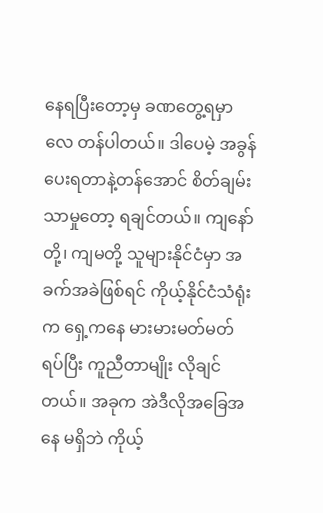နေရပြီးတော့မှ ခဏတွေ့ရမှာလေ တန်ပါတယ်။ ဒါပေမဲ့ အခွန်ပေးရတာနဲ့တန်အောင် စိတ်ချမ်းသာမှုတော့ ရချင်တယ်။ ကျနော်တို့၊ ကျမတို့ သူများနိုင်ငံမှာ အခက်အခဲဖြစ်ရင် ကိုယ့်နိုင်ငံသံရုံးက ရှေ့ကနေ မားမားမတ်မတ်ရပ်ပြီး ကူညီတာမျိုး လိုချင်တယ်။ အခုက အဲဒီလိုအခြေအနေ မရှိဘဲ ကိုယ့်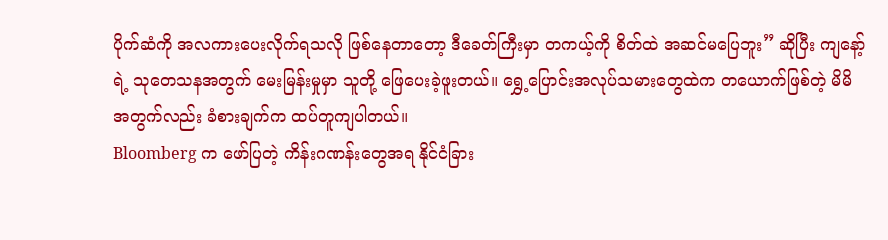ပိုက်ဆံကို အလကားပေးလိုက်ရသလို ဖြစ်နေတာတော့ ဒီခေတ်ကြီးမှာ တကယ့်ကို စိတ်ထဲ အဆင်မပြေဘူး” ဆိုပြီး ကျနော့်ရဲ့ သုတေသနအတွက် မေးမြန်းမှုမှာ သူတို့ ဖြေပေးခဲ့ဖူးတယ်။ ရွှေ့ပြောင်းအလုပ်သမားတွေထဲက တယောက်ဖြစ်တဲ့ မိမိအတွက်လည်း ခံစားချက်က ထပ်တူကျပါတယ်။
Bloomberg က ဖော်ပြတဲ့ ကိန်းဂဏန်းတွေအရ နိုင်ငံခြား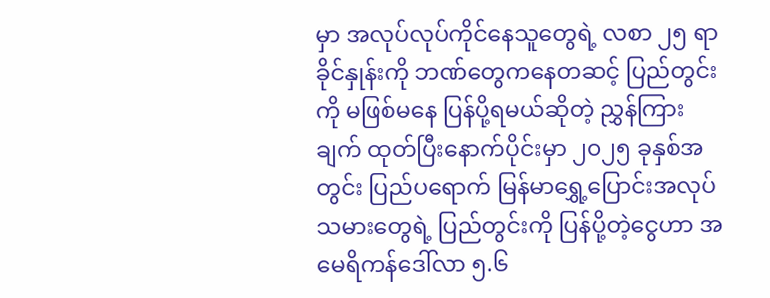မှာ အလုပ်လုပ်ကိုင်နေသူတွေရဲ့ လစာ ၂၅ ရာခိုင်နှုန်းကို ဘဏ်တွေကနေတဆင့် ပြည်တွင်းကို မဖြစ်မနေ ပြန်ပို့ရမယ်ဆိုတဲ့ ညွှန်ကြားချက် ထုတ်ပြီးနောက်ပိုင်းမှာ ၂၀၂၅ ခုနှစ်အတွင်း ပြည်ပရောက် မြန်မာရွှေ့ပြောင်းအလုပ်သမားတွေရဲ့ ပြည်တွင်းကို ပြန်ပို့တဲ့ငွေဟာ အမေရိကန်ဒေါ်လာ ၅.၆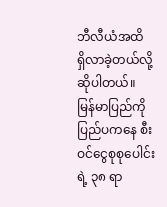ဘီလီယံအထိ ရှိလာခဲ့တယ်လို့ ဆိုပါတယ်။ မြန်မာပြည်ကို ပြည်ပကနေ စီးဝင်ငွေစုစုပေါင်းရဲ့ ၃၈ ရာ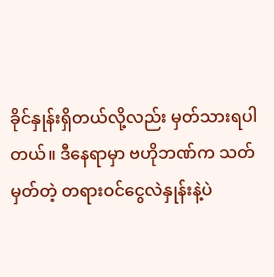ခိုင်နှုန်းရှိတယ်လို့လည်း မှတ်သားရပါတယ်။ ဒီနေရာမှာ ဗဟိုဘဏ်က သတ်မှတ်တဲ့ တရားဝင်ငွေလဲနှုန်းနဲ့ပဲ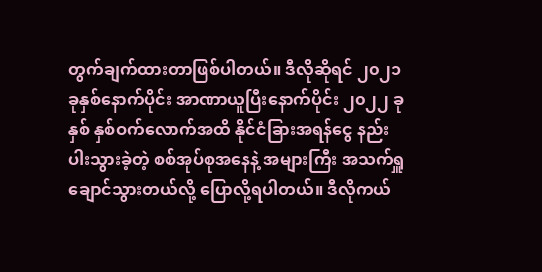တွက်ချက်ထားတာဖြစ်ပါတယ်။ ဒီလိုဆိုရင် ၂၀၂၁ ခုနှစ်နောက်ပိုင်း အာဏာယူပြီးနောက်ပိုင်း ၂၀၂၂ ခုနှစ် နှစ်ဝက်လောက်အထိ နိုင်ငံခြားအရန်ငွေ နည်းပါးသွားခဲ့တဲ့ စစ်အုပ်စုအနေနဲ့ အများကြီး အသက်ရှူချောင်သွားတယ်လို့ ပြောလို့ရပါတယ်။ ဒီလိုကယ်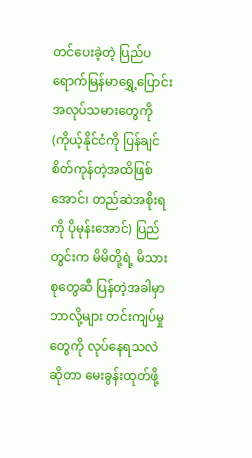တင်ပေးခဲ့တဲ့ ပြည်ပရောက်မြန်မာရွှေ့ပြောင်းအလုပ်သမားတွေကို (ကိုယ့်နိုင်ငံကို ပြန်ချင်စိတ်ကုန်တဲ့အထိဖြစ်အောင်၊ တည်ဆဲအစိုးရကို ပိုမုန်းအောင်) ပြည်တွင်းက မိမိတို့ရဲ့ မိသားစုတွေဆီ ပြန်တဲ့အခါမှာ ဘာလို့များ တင်းကျပ်မှုတွေကို လုပ်နေရသလဲဆိုတာ မေးခွန်းထုတ်ဖို့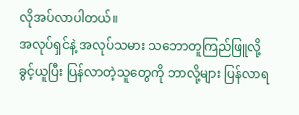လိုအပ်လာပါတယ်။
အလုပ်ရှင်နဲ့ အလုပ်သမား သဘောတူကြည်ဖြူလို့ ခွင့်ယူပြီး ပြန်လာတဲ့သူတွေကို ဘာလို့များ ပြန်လာရ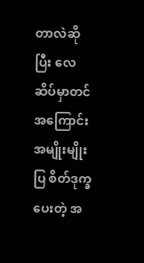တာလဲဆိုပြီး လေဆိပ်မှာတင် အကြောင်းအမျိုးမျိုးပြ စိတ်ဒုက္ခပေးတဲ့ အ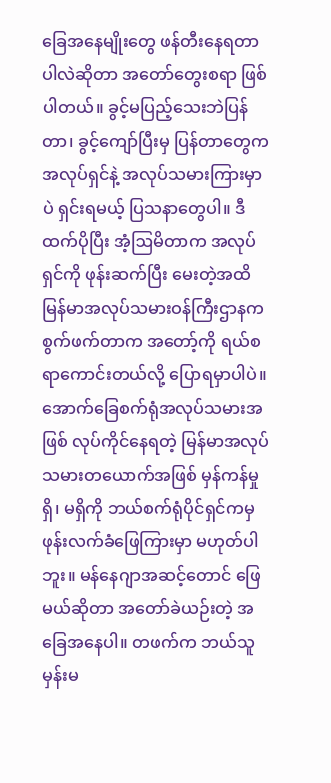ခြေအနေမျိုးတွေ ဖန်တီးနေရတာပါလဲဆိုတာ အတော်တွေးစရာ ဖြစ်ပါတယ်။ ခွင့်မပြည့်သေးဘဲပြန်တာ၊ ခွင့်ကျော်ပြီးမှ ပြန်တာတွေက အလုပ်ရှင်နဲ့ အလုပ်သမားကြားမှာပဲ ရှင်းရမယ့် ပြသနာတွေပါ။ ဒီထက်ပိုပြီး အံ့ဩမိတာက အလုပ်ရှင်ကို ဖုန်းဆက်ပြီး မေးတဲ့အထိ မြန်မာအလုပ်သမားဝန်ကြီးဌာနက စွက်ဖက်တာက အတော့်ကို ရယ်စရာကောင်းတယ်လို့ ပြောရမှာပါပဲ။ အောက်ခြေစက်ရုံအလုပ်သမားအဖြစ် လုပ်ကိုင်နေရတဲ့ မြန်မာအလုပ်သမားတယောက်အဖြစ် မှန်ကန်မှုရှိ၊ မရှိကို ဘယ်စက်ရုံပိုင်ရှင်ကမှ ဖုန်းလက်ခံဖြေကြားမှာ မဟုတ်ပါဘူး။ မန်နေဂျာအဆင့်တောင် ဖြေမယ်ဆိုတာ အတော်ခဲယဉ်းတဲ့ အခြေအနေပါ။ တဖက်က ဘယ်သူမှန်းမ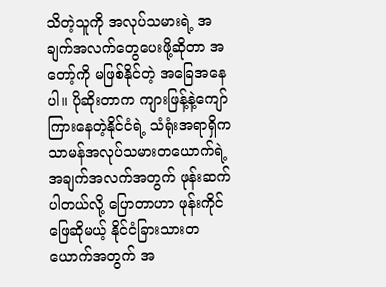သိတဲ့သူကို အလုပ်သမားရဲ့ အချက်အလက်တွေပေးဖို့ဆိုတာ အတော့်ကို မဖြစ်နိုင်တဲ့ အခြေအနေပါ။ ပိုဆိုးတာက ကျားဖြန့်နဲ့ကျော်ကြားနေတဲ့နိုင်ငံရဲ့ သံရုံးအရာရှိက သာမန်အလုပ်သမားတယောက်ရဲ့ အချက်အလက်အတွက် ဖုန်းဆက်ပါတယ်လို့ ပြောတာဟာ ဖုန်းကိုင်ဖြေဆိုမယ့် နိုင်ငံခြားသားတယောက်အတွက် အ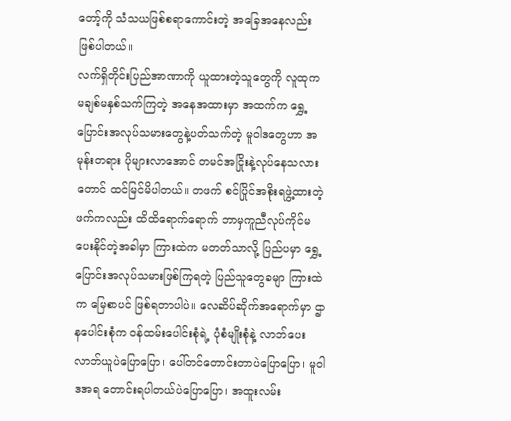တော့်ကို သံသယဖြစ်စရာကောင်းတဲ့ အခြေအနေလည်း ဖြစ်ပါတယ်။
လက်ရှိတိုင်းပြည်အာဏာကို ယူထားတဲ့သူတွေကို လူထုက မချစ်မနှစ်သက်ကြတဲ့ အနေအထားမှာ အထက်က ရွှေ့ပြောင်းအလုပ်သမားတွေနဲ့ပတ်သက်တဲ့ မူဝါဒတွေဟာ အမုန်းတရား ပိုများလာအောင် တမင်အငြိုးနဲ့လုပ်နေသလားတောင် ထင်မြင်မိပါတယ်။ တဖက် စင်ပြိုင်အစိုးရဖွဲ့ထားတဲ့ဖက်ကလည်း ထိထိရောက်ရောက် ဘာမှကူညီလုပ်ကိုင်မပေးနိုင်တဲ့အခါမှာ ကြားထဲက မတတ်သာလို့ ပြည်ပမှာ ရွှေ့ပြောင်းအလုပ်သမားဖြစ်ကြရတဲ့ ပြည်သူတွေခမျာ ကြားထဲက မြေစာပင် ဖြစ်ရတာပါပဲ။ လေဆိပ်ဆိုက်အရောက်မှာ ဌာနပေါင်းစုံက ဝန်ထမ်းပေါင်းစုံရဲ့ ပုံစံမျိုးစုံနဲ့ လာဘ်ပေးလာဘ်ယူပဲပြောပြော၊ ပေါ်တင်တောင်းတာပဲပြောပြော၊ မူဝါဒအရ တောင်းရပါတယ်ပဲပြောပြော၊ အထူးလမ်း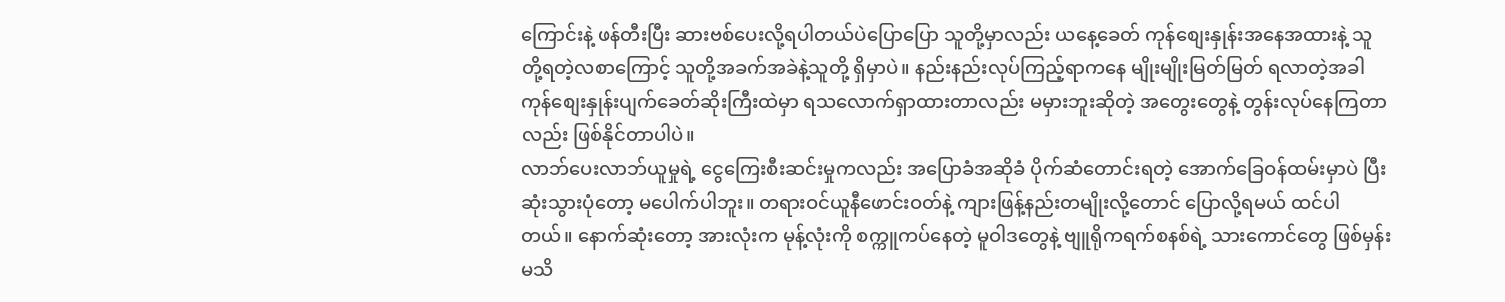ကြောင်းနဲ့ ဖန်တီးပြီး ဆားဗစ်ပေးလို့ရပါတယ်ပဲပြောပြော သူတို့မှာလည်း ယနေ့ခေတ် ကုန်စျေးနှုန်းအနေအထားနဲ့ သူတို့ရတဲ့လစာကြောင့် သူတို့အခက်အခဲနဲ့သူတို့ ရှိမှာပဲ။ နည်းနည်းလုပ်ကြည့်ရာကနေ မျိုးမျိုးမြတ်မြတ် ရလာတဲ့အခါ ကုန်စျေးနှုန်းပျက်ခေတ်ဆိုးကြီးထဲမှာ ရသလောက်ရှာထားတာလည်း မမှားဘူးဆိုတဲ့ အတွေးတွေနဲ့ တွန်းလုပ်နေကြတာလည်း ဖြစ်နိုင်တာပါပဲ။
လာဘ်ပေးလာဘ်ယူမှုရဲ့ ငွေကြေးစီးဆင်းမှုကလည်း အပြောခံအဆိုခံ ပိုက်ဆံတောင်းရတဲ့ အောက်ခြေဝန်ထမ်းမှာပဲ ပြီးဆုံးသွားပုံတော့ မပေါက်ပါဘူး။ တရားဝင်ယူနီဖောင်းဝတ်နဲ့ ကျားဖြန့်နည်းတမျိုးလို့တောင် ပြောလို့ရမယ် ထင်ပါတယ်။ နောက်ဆုံးတော့ အားလုံးက မုန့်လုံးကို စက္ကူကပ်နေတဲ့ မူဝါဒတွေနဲ့ ဗျူရိုကရက်စနစ်ရဲ့ သားကောင်တွေ ဖြစ်မှန်းမသိ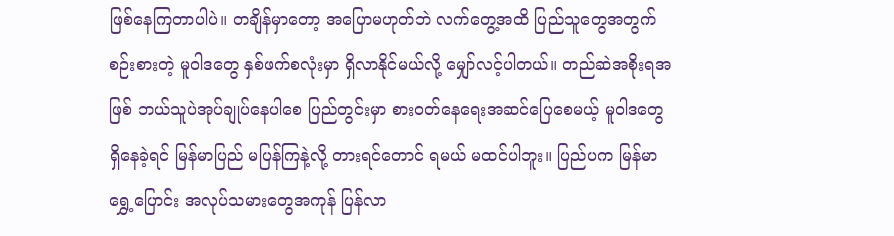ဖြစ်နေကြတာပါပဲ။ တချိန်မှာတော့ အပြောမဟုတ်ဘဲ လက်တွေ့အထိ ပြည်သူတွေအတွက် စဉ်းစားတဲ့ မူဝါဒတွေ နှစ်ဖက်စလုံးမှာ ရှိလာနိုင်မယ်လို့ မျှော်လင့်ပါတယ်။ တည်ဆဲအစိုးရအဖြစ် ဘယ်သူပဲအုပ်ချုပ်နေပါစေ ပြည်တွင်းမှာ စားဝတ်နေရေးအဆင်ပြေစေမယ့် မူဝါဒတွေ ရှိနေခဲ့ရင် မြန်မာပြည် မပြန်ကြနဲ့လို့ တားရင်တောင် ရမယ် မထင်ပါဘူး။ ပြည်ပက မြန်မာရွှေ့ပြောင်း အလုပ်သမားတွေအကုန် ပြန်လာ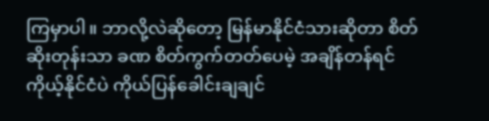ကြမှာပါ။ ဘာလို့လဲဆိုတော့ မြန်မာနိုင်ငံသားဆိုတာ စိတ်ဆိုးတုန်းသာ ခဏ စိတ်ကွက်တတ်ပေမဲ့ အချိန်တန်ရင် ကိုယ့်နိုင်ငံပဲ ကိုယ်ပြန်ခေါင်းချချင်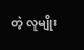တဲ့ လူမျိုး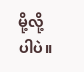မို့လို့ပါပဲ။